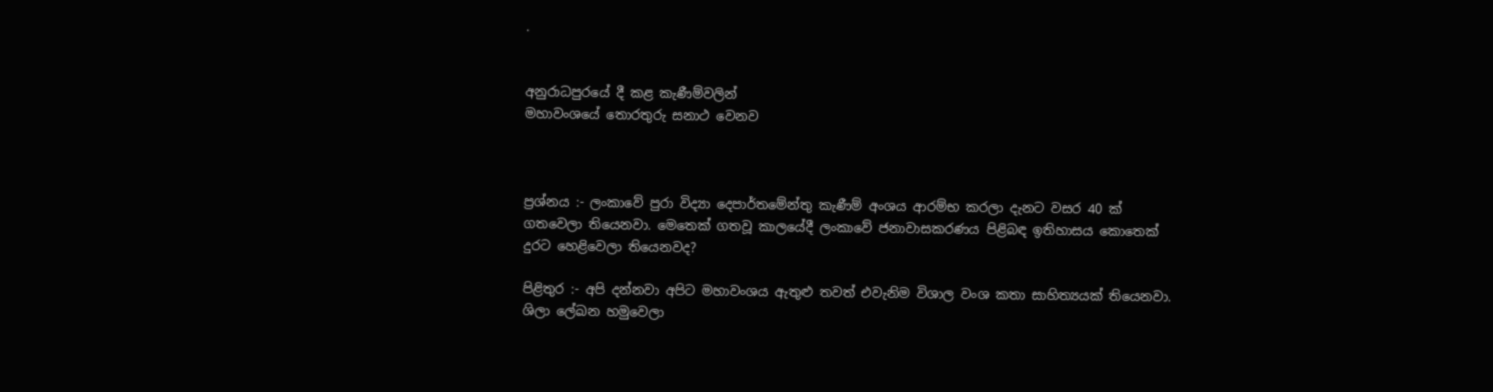.


අනුරාධපුරයේ දී කළ කැණීම්වලින්
මහාවංශයේ තොරතුරු සනාථ වෙනව



ප්‍රශ්නය :- ලංකාවේ පුරා විද්‍යා දෙපාර්තමේන්තු කැණීම් අංශය ආරම්භ කරලා දැනට වසර 40 ක් ගතවෙලා තියෙනවා. මෙතෙක් ගතවූ කාලයේදී ලංකාවේ ජනාවාසකරණය පිළිබඳ ඉතිහාසය කොතෙක් දුරට හෙළිවෙලා තියෙනවද?

පිළිතුර :- අපි දන්නවා අපිට මහාවංශය ඇතුළු තවත් එවැනිම විශාල වංශ කතා සාහිත්‍යයක් තියෙනවා. ශිලා ලේඛන හමුවෙලා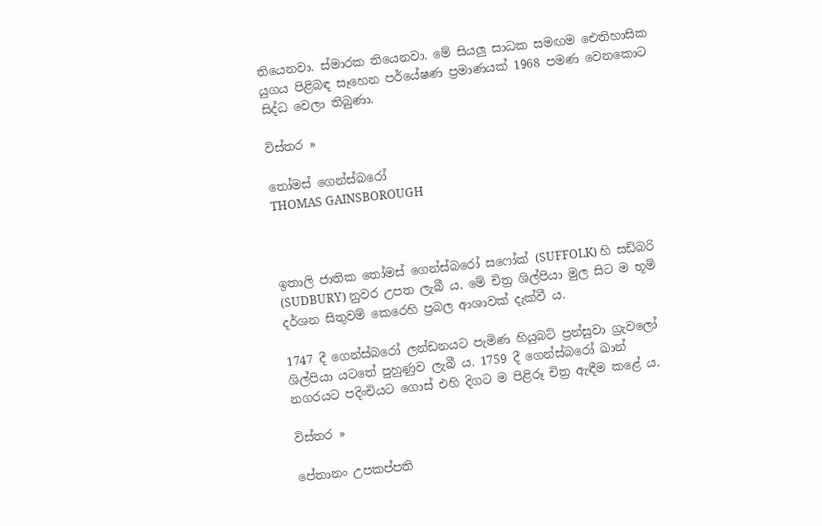තියෙනවා. ස්මාරක තියෙනවා. මේ සියලු සාධක සමඟම ඓතිහාසික යුගය පිළිබඳ සෑහෙන පර්යේෂණ ප්‍රමාණයක් 1968 පමණ වෙනකොට සිද්ධ වෙලා තිබුණා.

විස්තර »

තෝමස් ගෙන්ස්බරෝ
THOMAS GAINSBOROUGH



ඉතාලි ජාතික තෝමස් ගෙන්ස්බරෝ සෆෝක් (SUFFOLK) හි සඩ්බරි (SUDBURY) නුවර උපත ලැබී ය. මේ චිත්‍ර ශිල්පියා මුල සිට ම භූමි දර්ශන සිතුවම් කෙරෙහි ප්‍රබල ආශාවක් දැක්වී ය.

1747 දී ගෙන්ස්බරෝ ලන්ඩනයට පැමිණ හියුබට් ප්‍රන්සුවා ග්‍රැවලෝ ශිල්පියා යටතේ පුහුණුව ලැබී ය. 1759 දී ගෙන්ස්බරෝ ඛාන් නගරයට පදිංචියට ගොස් එහි දිගට ම පිළිරූ චිත්‍ර ඇඳීම කළේ ය.

විස්තර »

පේතානං උපකප්පති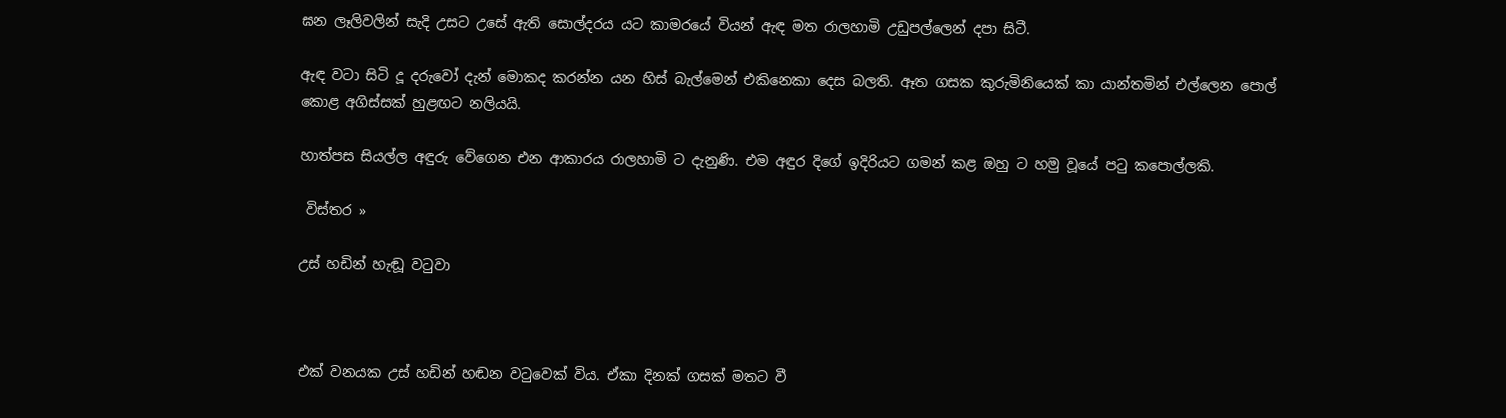ඝන ලෑලිවලින් සැදි උසට උසේ ඇති සොල්දරය යට කාමරයේ වියන් ඇඳ මත රාලහාමි උඩුපල්ලෙන් දපා සිටී.

ඇඳ වටා සිටි දූ දරුවෝ දැන් මොකද කරන්න යන හිස් බැල්මෙන් එකිනෙකා දෙස බලති. ඈත ගසක කුරුමිනියෙක් කා යාන්තමින් එල්ලෙන පොල් කොළ අගිස්සක් හුළඟට නලියයි.

හාත්පස සියල්ල අඳුරු වේගෙන එන ආකාරය රාලහාමි ට දැනුණි. එම අඳුර දිගේ ඉදිරියට ගමන් කළ ඔහු ට හමු වූයේ පටු කපොල්ලකි.

 විස්තර »

උස් හඩින් හැඬූ වටුවා



එක් වනයක උස් හඩින් හඬන වටුවෙක් විය. ඒකා දිනක් ගසක් මතට වී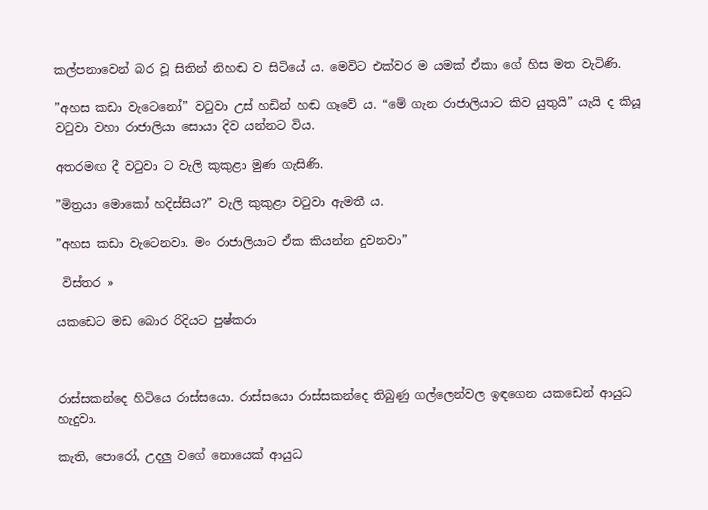කල්පනාවෙන් බර වූ සිතින් නිහඬ ව සිටියේ ය. මෙවිට එක්වර ම යමක් ඒකා ගේ හිස මත වැටිණි.

”අහස කඩා වැටෙනෝ” වටුවා උස් හඩින් හඬ ගෑවේ ය. “මේ ගැන රාජාලියාට කිව යුතුයි” යැයි ද කියූ වටුවා වහා රාජාලියා සොයා දිව යන්නට විය.

අතරමඟ දී වටුවා ට වැලි කුකුළා මුණ ගැසිණි.

”මිත්‍රයා මොකෝ හදිස්සිය?” වැලි කුකුළා වටුවා ඇමතී ය.

”අහස කඩා වැටෙනවා. මං රාජාලියාට ඒක කියන්න දුවනවා”

 විස්තර »

යකඩෙට මඩ බොර රිදියට පුෂ්කරා



රාස්සකන්දෙ හිටියෙ රාස්සයො. රාස්සයො රාස්සකන්දෙ තිබුණු ගල්ලෙන්වල ඉඳගෙන යකඩෙන් ආයුධ හැදුවා.

කැති, පොරෝ, උදලු වගේ නොයෙක් ආයුධ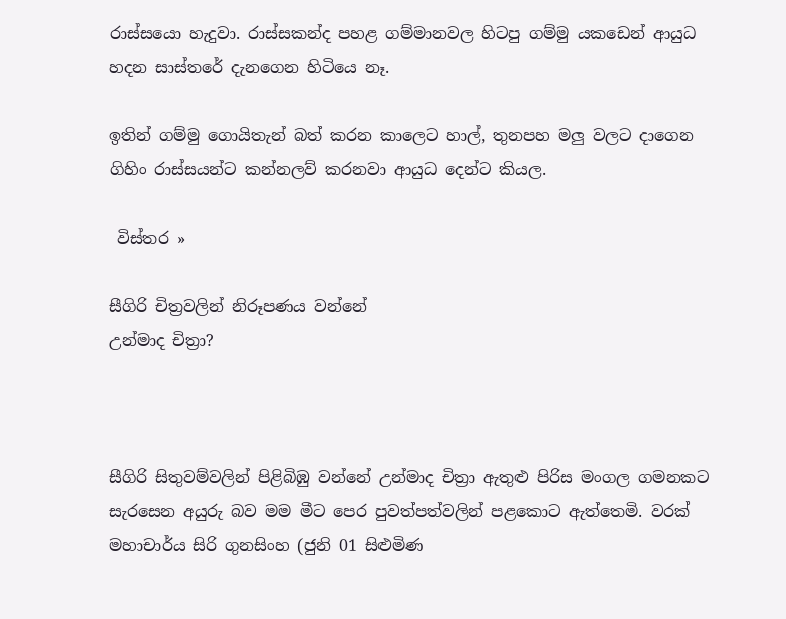රාස්සයො හැදුවා. රාස්සකන්ද පහළ ගම්මානවල හිටපු ගම්මු යකඩෙන් ආයුධ හදන සාස්තරේ දැනගෙන හිටියෙ නෑ.

ඉතින් ගම්මු ගොයිතැන් බත් කරන කාලෙට හාල්, තුනපහ මලු වලට දාගෙන ගිහිං රාස්සයන්ට කන්නලව් කරනවා ආයුධ දෙන්ට කියල.

 විස්තර »

සීගිරි චිත්‍රවලින් නිරූපණය වන්නේ
උන්මාද චිත්‍රා?



සීගිරි සිතුවම්වලින් පිළිබිඹු වන්නේ උන්මාද චිත්‍රා ඇතුළු පිරිස මංගල ගමනකට සැරසෙන අයුරු බව මම මීට පෙර පුවත්පත්වලින් පළකොට ඇත්තෙමි. වරක් මහාචාර්ය සිරි ගුනසිංහ (ජුනි 01 සිළුමිණ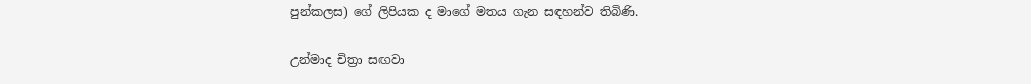පුන්කලස) ගේ ලිපියක ද මාගේ මතය ගැන සඳහන්ව තිබිණි.

උන්මාද චිත්‍රා සඟවා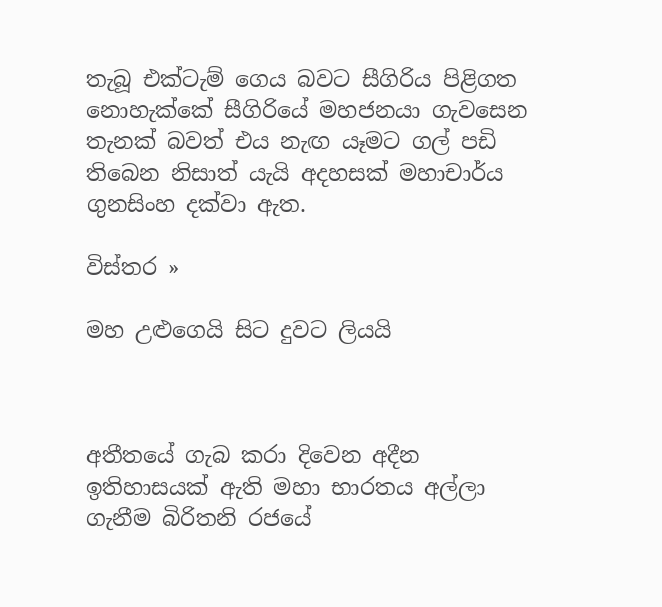තැබූ එක්ටැම් ගෙය බවට සීගිරිය පිළිගත නොහැක්කේ සීගිරියේ මහජනයා ගැවසෙන තැනක් බවත් එය නැඟ යෑමට ගල් පඩි තිබෙන නිසාත් යැයි අදහසක් මහාචාර්ය ගුනසිංහ දක්වා ඇත.

විස්තර »

මහ උළුගෙයි සිට දුවට ලියයි



අතීතයේ ගැබ කරා දිවෙන අදීන ඉතිහාසයක් ඇති මහා භාරතය අල්ලා ගැනීම බිරිතනි රජයේ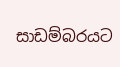සාඩම්බරයට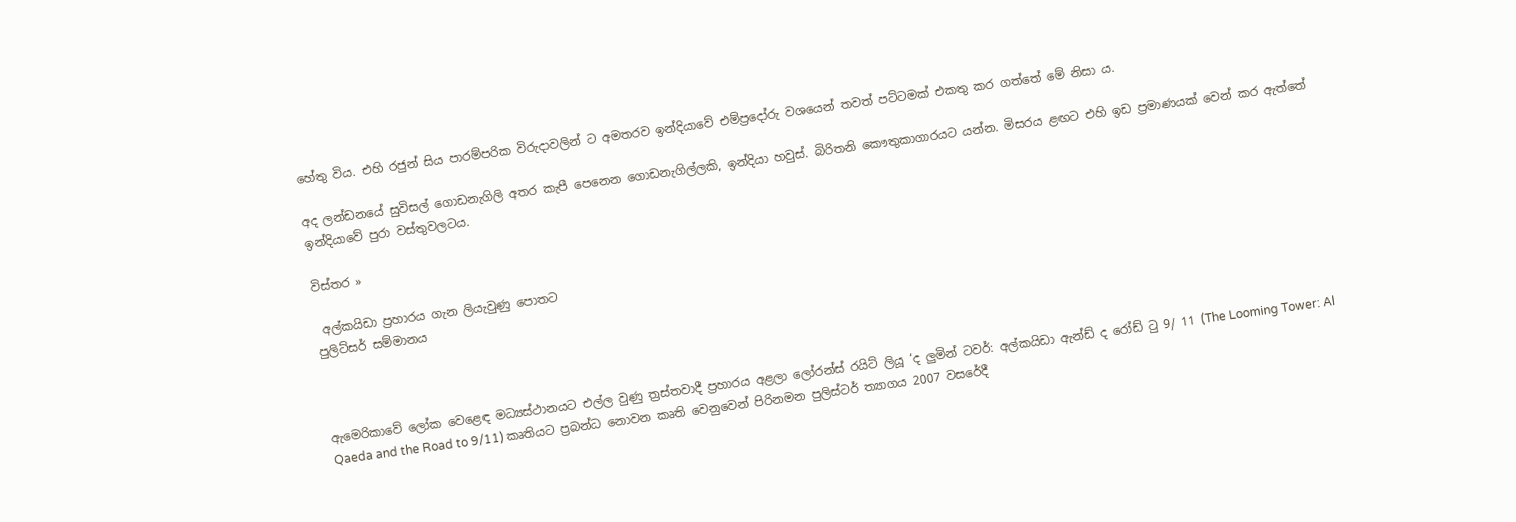හේතු විය. එහි රජුන් සිය පාරම්පරික විරුදාවලින් ට අමතරව ඉන්දියාවේ එම්ප්‍රදෝරු වශයෙන් තවත් පට්ටමක් එකතු කර ගත්තේ මේ නිසා ය.

අද ලන්ඩනයේ සුවිසල් ගොඩනැගිලි අතර කැපී පෙනෙන ගොඩනැගිල්ලකි, ඉන්දියා හවුස්. බිරිතනි කෞතුකාගාරයට යන්න. මිසරය ළඟට එහි ඉඩ ප්‍රමාණයක් වෙන් කර ඇත්තේ ඉන්දියාවේ පුරා වස්තුවලටය.

විස්තර »

 අල්කයිඩා ප්‍රහාරය ගැන ලියැවුණු පොතට
පුලිට්සර් සම්මානය



ඇමෙරිකාවේ ලෝක වෙළෙඳ මධ්‍යස්ථානයට එල්ල වුණු ත්‍රස්තවාදී ප්‍රහාරය අළලා ලෝරන්ස් රයිට් ලියූ ‘ද ලුමින් ටවර්: අල්කයිඩා ඇන්ඩ් ද රෝඩ් ටු 9/ 11 (The Looming Tower: Al Qaeda and the Road to 9/11) කෘතියට ප්‍රබන්ධ නොවන කෘති වෙනුවෙන් පිරිනමන පුලිස්ටර් ත්‍යාගය 2007 වසරේදී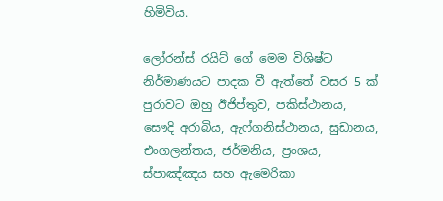හිමිවිය.

ලෝරන්ස් රයිට් ගේ මෙම විශිෂ්ට නිර්මාණයට පාදක වී ඇත්තේ වසර 5 ක් පුරාවට ඔහු ඊජිප්තුව, පකිස්ථානය, සෞදි අරාබිය, ඇෆ්ගනිස්ථානය, සුඩානය, එංගලන්තය, ජර්මනිය, ප්‍රංශය, ස්පාඤ්ඤය සහ ඇමෙරිකා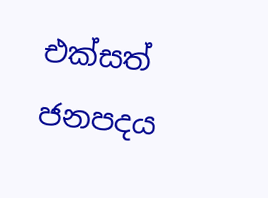එක්සත් ජනපදය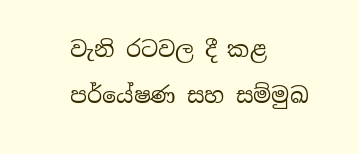වැනි රටවල දී කළ පර්යේෂණ සහ සම්මුඛ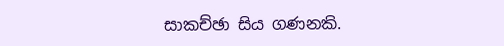සාකච්ඡා සිය ගණනකි.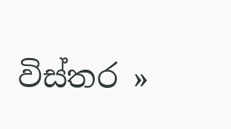විස්තර »